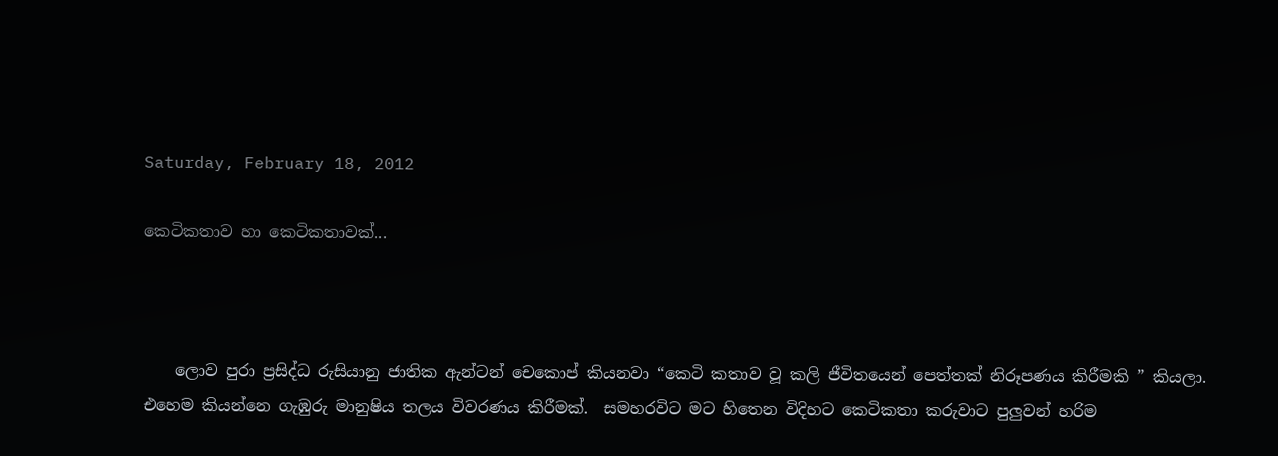Saturday, February 18, 2012

කෙටිකතාව හා කෙටිකතාවක්...



    ලොව පුරා ප්‍රසිද්ධ රුසියානු ජාතික ඇන්ටන් චෙකොප් කියනවා “කෙටි කතාව වූ කලි ජීවිතයෙන් පෙත්තක් නිරූපණය කිරීමකි ” කියලා.  එහෙම කියන්නෙ ගැඹුරු මානුෂිය තලය විවරණය කිරීමක්.  සමහරවිට මට හිතෙන විදිහට කෙටිකතා කරුවාට පුලුවන් හරිම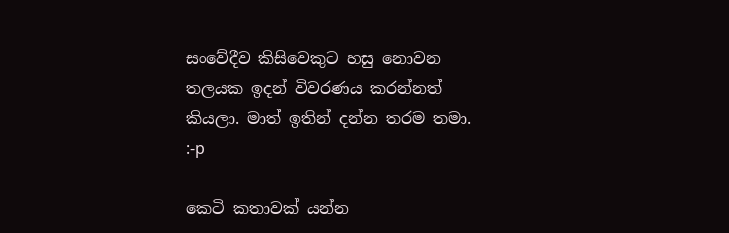සංවේදීව කිසිවෙකුට හසු නොවන තලයක ඉදන් විවරණය කරන්නත් කියලා. මාත් ඉතින් දන්න තරම තමා.  :-p

කෙටි කතාවක් යන්න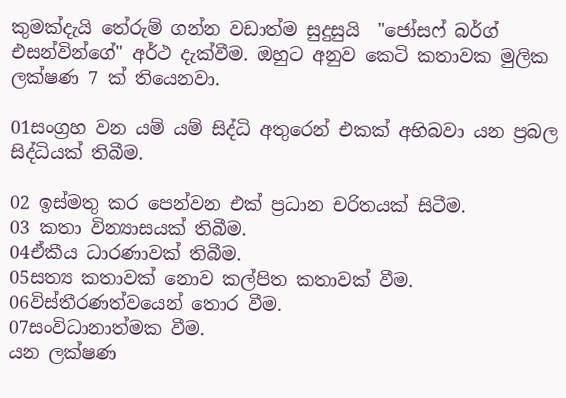කුමක්දැයි තේරුම් ගන්න වඩාත්ම සුදුසුයි  "ජෝසෆ් බර්ග් එසන්වින්ගේ" අර්ථ දැක්වීම. ඔහුට අනුව කෙටි කතාවක මුලික ලක්ෂණ 7 ක් තියෙනවා.

01සංග්‍රහ වන යම් යම් සිද්ධි අතුරෙන් එකක් අභිබවා යන ප්‍රබල සිද්ධියක් තිබීම.

02 ඉස්මතු කර පෙන්වන එක් ප්‍රධාන චරිතයක් සිටීම.
03 කතා වින්‍යාසයක් තිබීම.
04ඒකීය ධාරණාවක් තිබීම.
05සත්‍ය කතාවක් නොව කල්පිත කතාවක් වීම.
06විස්තීරණත්වයෙන් තොර වීම.
07සංවිධානාත්මක වීම.
යන ලක්ෂණ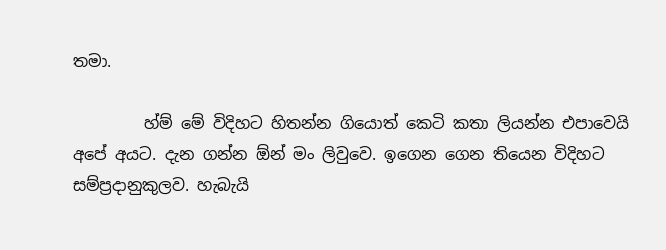තමා.

         හ්ම් මේ විදිහට හිතන්න ගියොත් කෙටි කතා ලියන්න එපාවෙයි අපේ අයට. දැන ගන්න ඕන් මං ලිවුවෙ. ඉගෙන ගෙන තියෙන විදිහට සම්ප්‍රදානුකුලව. හැබැයි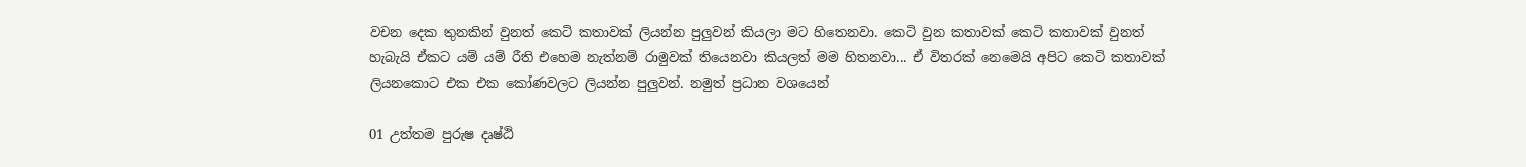වචන දෙක තුනකින් වුනත් කෙටි කතාවක් ලියන්න පුලුවන් කියලා මට හිතෙනවා. කෙටි වුන කතාවක් කෙටි කතාවක් වුනත් හැබැයි ඒකට යම් යම් රීති එහෙම නැත්නම් රාමුවක් තියෙනවා කියලත් මම හිතනවා... ඒ විතරක් නෙමෙයි අපිට කෙටි කතාවක් ලියනකොට එක එක කෝණවලට ලියන්න පුලුවන්. නමුත් ප්‍රධාන වශයෙන්

01 උත්තම පුරුෂ දෘෂ්ඨි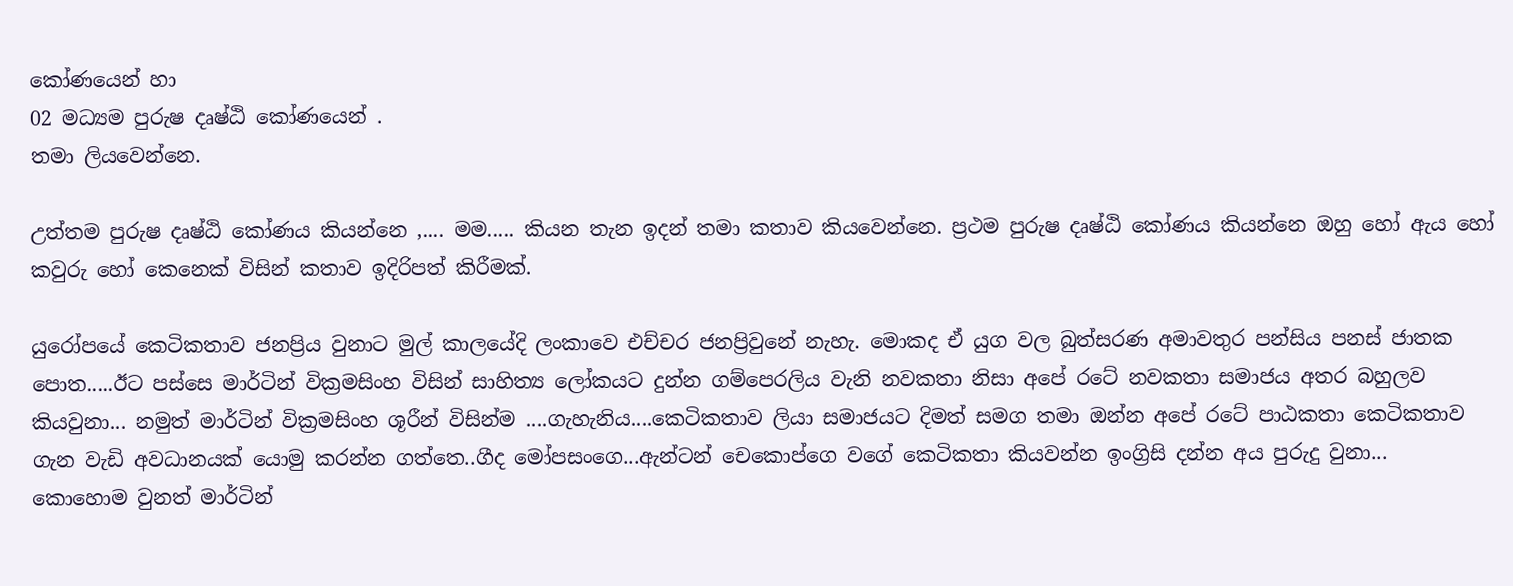කෝණයෙන් හා
02 මධ්‍යම පුරුෂ දෘෂ්ඨි කෝණයෙන් .
තමා ලියවෙන්නෙ.

උත්තම පුරුෂ දෘෂ්ඨි කෝණය කියන්නෙ ,.... මම..... කියන තැන ඉදන් තමා කතාව කියවෙන්නෙ. ප්‍රථම පුරුෂ දෘෂ්ඨි කෝණය කියන්නෙ ඔහු හෝ ඇය හෝ කවුරු හෝ කෙනෙක් විසින් කතාව ඉදිරිපත් කිරීමක්.

යුරෝපයේ කෙටිකතාව ජනප්‍රිය වුනාට මුල් කාලයේදි ලංකාවෙ එච්චර ජනප්‍රිවුනේ නැහැ. මොකද ඒ යුග වල බුත්සරණ අමාවතුර පන්සිය පනස් ජාතක පොත.....ඊට පස්සෙ මාර්ටින් වික්‍රමසිංහ විසින් සාහිත්‍ය ලෝකයට දුන්න ගම්පෙරලිය වැනි නවකතා නිසා අපේ රටේ නවකතා සමාජය අතර බහුලව කියවුනා... නමුත් මාර්ටින් වික්‍රමසිංහ ශූරීන් විසින්ම ....ගැහැනිය....කෙටිකතාව ලියා සමාජයට දිමත් සමග තමා ඔන්න අපේ රටේ පාඨකතා කෙටිකතාව ගැන වැඩි අවධානයක් යොමු කරන්න ගත්තෙ..ගීද මෝපසංගෙ...ඇන්ටන් චෙකොප්ගෙ වගේ කෙටිකතා කියවන්න ඉංග්‍රිසි දන්න අය පුරුදු වුනා...
කොහොම වුනත් මාර්ටින්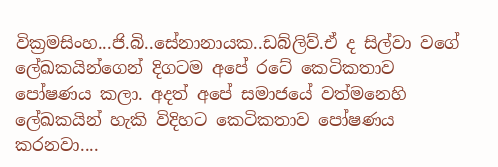වික්‍රමසිංහ...ජි.බි..සේනානායක..ඩබ්ලිව්.ඒ ද සිල්වා වගේ ලේඛකයින්ගෙන් දිගටම අපේ රටේ කෙටිකතාව පෝෂණය කලා. අදත් අපේ සමාජයේ වත්මනෙහි ලේඛකයින් හැකි විදිහට කෙටිකතාව පෝෂණය කරනවා....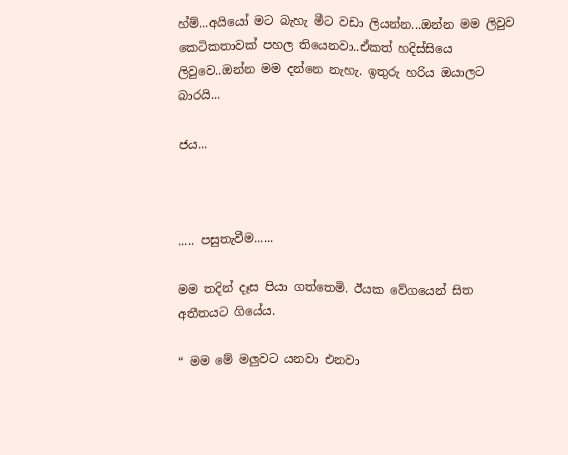හ්ම්...අයියෝ මට බැහැ මීට වඩා ලියන්න...ඔන්න මම ලිවුව කෙටිකතාවක් පහල තියෙනවා..ඒකත් හදිස්සියෙ ලිවුවෙ..ඔන්න මම දන්නෙ නැහැ. ඉතුරු හරිය ඔයාලට බාරයි...

ජය...



..... පසුතැවීම......

මම තදින් දෑස පියා ගත්තෙමි. ඊයක වේගයෙන් සිත අතීතයට ගියේය.

“ මම මේ මලුවට යනවා එනවා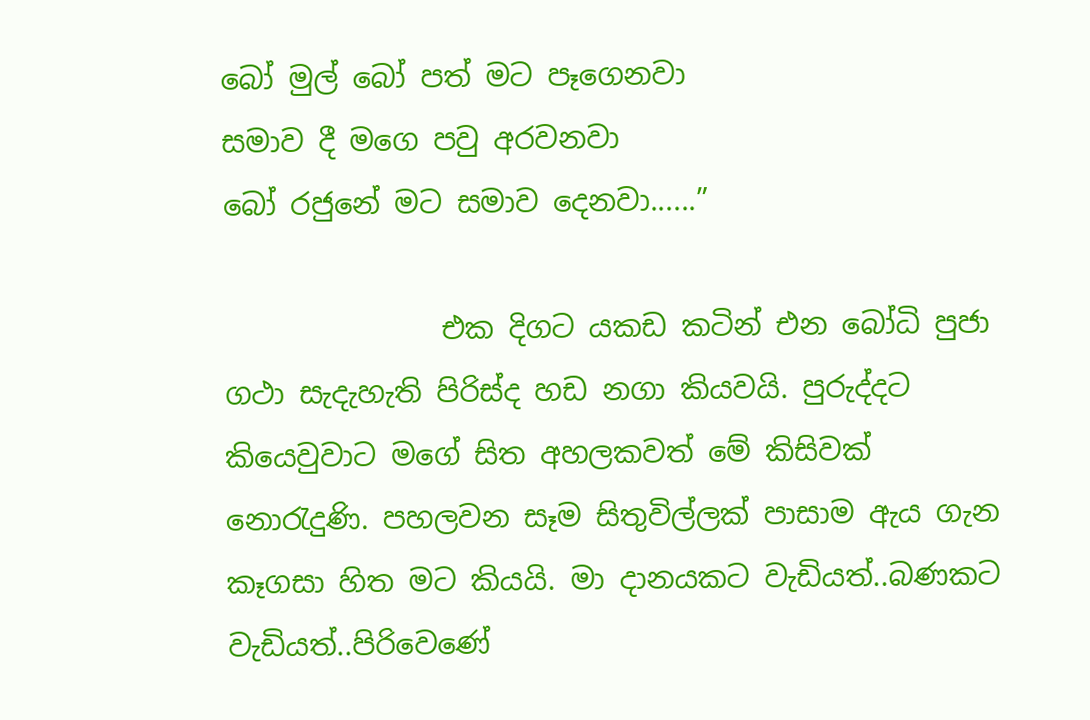බෝ මුල් බෝ පත් මට පෑගෙනවා
සමාව දී මගෙ පවු අරවනවා
බෝ රජුනේ මට සමාව දෙනවා......”

               එක දිගට යකඩ කටින් එන බෝධි පුජා ගථා සැදැහැති පිරිස්ද හඩ නගා කියවයි. පුරුද්දට කියෙවුවාට මගේ සිත අහලකවත් මේ කිසිවක් නොරැදුණි. පහලවන සෑම සිතුවිල්ලක් පාසාම ඇය ගැන කෑගසා හිත මට කියයි. මා දානයකට වැඩියත්..බණකට වැඩියත්..පිරිවෙණේ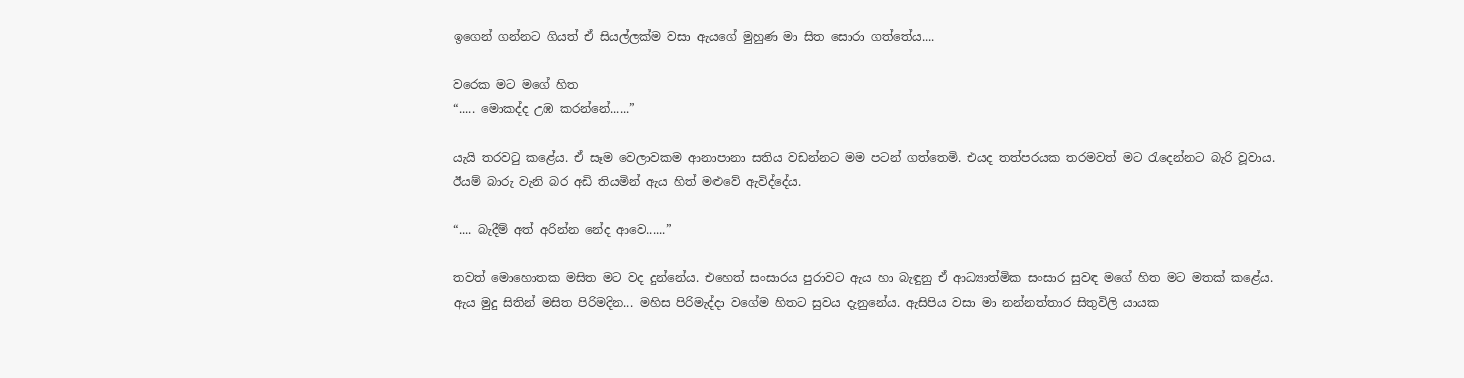ඉගෙන් ගන්නට ගියත් ඒ සියල්ලක්ම වසා ඇයගේ මුහුණ මා සිත සොරා ගත්තේය....

වරෙක මට මගේ හිත
“..... මොකද්ද උඹ කරන්නේ......”

යැයි තරවටු කළේය. ඒ සෑම වෙලාවකම ආනාපානා සතිය වඩන්නට මම පටන් ගත්තෙමි. එයද තත්පරයක තරමවත් මට රැදෙන්නට බැරි වූවාය. ඊයම් බාරු වැනි බර අඩි තියමින් ඇය හිත් මළුවේ ඇවිද්දේය.

“.... බැදීම් අත් අරින්න නේද ආවෙ......”

තවත් මොහොතක මසිත මට වද දුන්නේය. එහෙත් සංසාරය පුරාවට ඇය හා බැඳුනු ඒ ආධ්‍යාත්මික සංසාර සුවඳ මගේ හිත මට මතක් කළේය. ඇය මුදු සිතින් මසිත පිරිමදින... මහිස පිරිමැද්දා වගේම හිතට සුවය දැනුනේය. ඇසිපිය වසා මා නන්නත්තාර සිතුවිලි යායක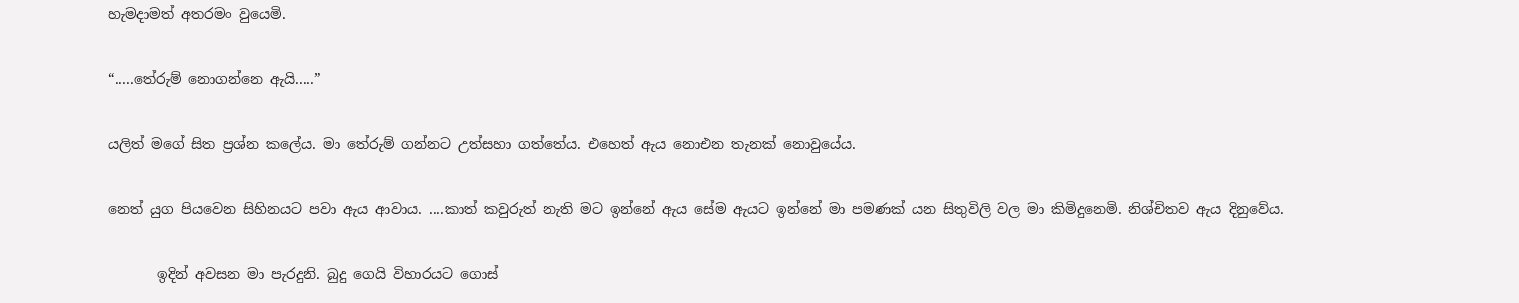හැමදාමත් අතරමං වුයෙමි.

“.....තේරුම් නොගන්නෙ ඇයි.....”

යලිත් මගේ සිත ප්‍රශ්න කලේය. මා තේරුම් ගන්නට උත්සහා ගත්තේය. එහෙත් ඇය නොඑන තැනක් නොවුයේය.

නෙත් යුග පියවෙන සිහිනයට පවා ඇය ආවාය. ....කාත් කවුරුත් නැති මට ඉන්නේ ඇය සේම ඇයට ඉන්නේ මා පමණක් යන සිතුවිලි වල මා කිමිදුනෙමි. නිශ්චිතව ඇය දිනුවේය.

       ඉදින් අවසන මා පැරදුනි. බුදු ගෙයි විහාරයට ගොස්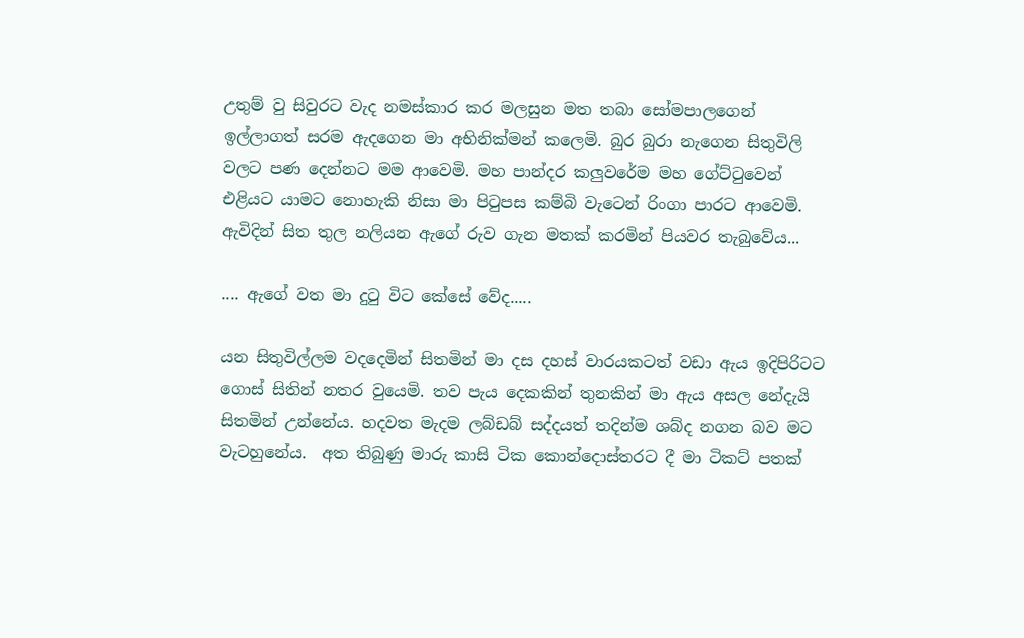උතුම් වු සිවුරට වැද නමස්කාර කර මලසුන මත තබා සෝමපාලගෙන් ඉල්ලාගත් සරම ඇදගෙන මා අභිනික්මන් කලෙමි. බුර බුරා නැගෙන සිතුවිලි වලට පණ දෙන්නට මම ආවෙමි. මහ පාන්දර කලුවරේම මහ ගේට්ටුවෙන් එළියට යාමට නොහැකි නිසා මා පිටුපස කම්බි වැටෙන් රිංගා පාරට ආවෙමි. ඇවිදින් සිත තුල නලියන ඇගේ රුව ගැන මතක් කරමින් පියවර තැබුවේය...

.... ඇගේ වත මා දුටු විට කේසේ වේද.....

යන සිතුවිල්ලම වදදෙමින් සිතමින් මා දස දහස් වාරයකටත් වඩා ඇය ඉදිපිරිටට ගොස් සිතින් නතර වුයෙමි. තව පැය දෙකකින් තුනකින් මා ඇය අසල නේදැයි සිතමින් උන්නේය. හදවත මැදම ලබ්ඩබ් සද්දයත් තදින්ම ශබ්ද නගන බව මට වැටහුනේය.  අත තිබුණු මාරු කාසි ටික කොන්දොස්තරට දී මා ටිකට් පතක්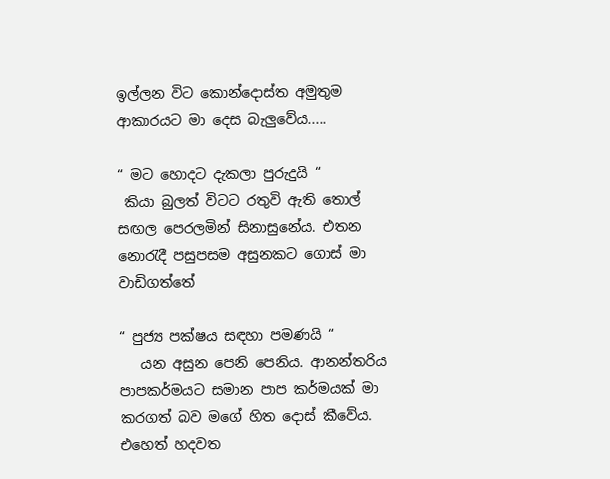ඉල්ලන විට කොන්දොස්ත අමුතුම ආකාරයට මා දෙස බැලුවේය.....

“ මට හොදට දැකලා පුරුදුයි “
 කියා බුලත් විටට රතුවි ඇති තොල් සඟල පෙරලමින් සිනාසුනේය. එතන නොරැදී පසුපසම අසුනකට ගොස් මා වාඩිගත්තේ

“ පුජ්‍ය පක්ෂය සඳහා පමණයි “
   යන අසුන පෙනි පෙනිය. ආනන්තරිය පාපකර්මයට සමාන පාප කර්මයක් මා කරගත් බව මගේ හිත දොස් කීවේය. එහෙත් හදවත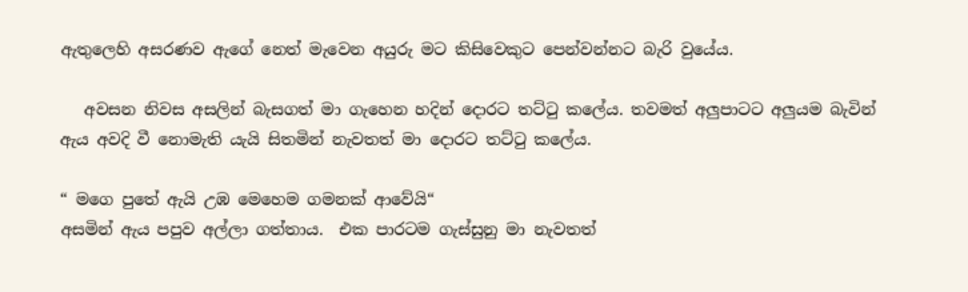ඇතුලෙහි අසරණව ඇගේ නෙත් මැවෙන අයුරු මට කිසිවෙකුට පෙන්වන්නට බැරි වුයේය.

   අවසන නිවස අසලින් බැසගත් මා ගැහෙන හදින් දොරට තට්ටු කලේය. තවමත් අලුපාටට අලුයම බැවින් ඇය අවදි වී නොමැති යැයි සිතමින් නැවතත් මා දොරට තට්ටු කලේය.

“ මගෙ පුතේ ඇයි උඹ මෙහෙම ගමනක් ආවේයි“
අසමින් ඇය පපුව අල්ලා ගත්තාය.  එක පාරටම ගැස්සුනු මා නැවතත්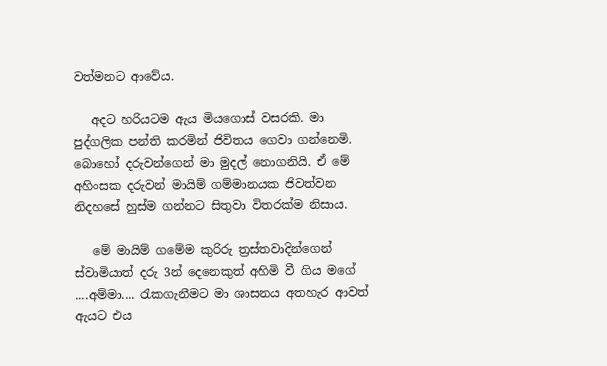වත්මනට ආවේය.

   අදට හරියටම ඇය මියගොස් වසරකි. මා පුද්ගලික පන්ති කරමින් ජිවිතය ගෙවා ගන්නෙමි. බොහෝ දරුවන්ගෙන් මා මුදල් නොගනියි. ඒ මේ අහිංසක දරුවන් මායිම් ගම්මානයක ජිවත්වන නිදහසේ හුස්ම ගන්නට සිතුවා විතරක්ම නිසාය.

   මේ මායිම් ගමේම කුරිරු ත්‍රස්තවාදින්ගෙන් ස්වාමියාත් දරු 3න් දෙනෙකුත් අහිමි වී ගිය මගේ  ....අම්මා.... රැකගැනීමට මා ශාසනය අතහැර ආවත් ඇයට එය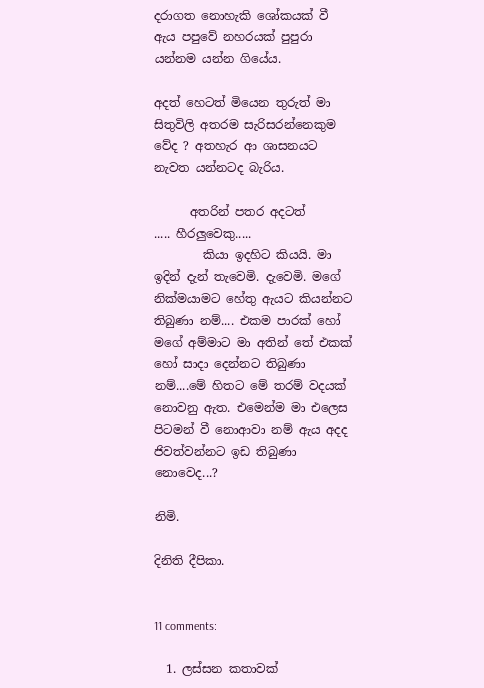දරාගත නොහැකි ශෝකයක් වී ඇය පපුවේ නහරයක් පුපුරා යන්නම යන්න ගියේය.

අදත් හෙටත් මියෙන තුරුත් මා සිතුවිලි අතරම සැරිසරන්නෙකුම වේද ? අතහැර ආ ශාසනයට නැවත යන්නටද බැරිය.

      අතරින් පතර අදටත්
..... හීරලුවෙකු.....
        කියා ඉදහිට කියයි. මා ඉදින් දැන් තැවෙමි. දැවෙමි. මගේ නික්මයාමට හේතු ඇයට කියන්නට තිබුණා නම්.... එකම පාරක් හෝ මගේ අම්මාට මා අතින් තේ එකක් හෝ සාදා දෙන්නට තිබුණා නම්....මේ හිතට මේ තරම් වදයක් නොවනු ඇත. එමෙන්ම මා එලෙස පිටමන් වී නොආවා නම් ඇය අදද ජිවත්වන්නට ඉඩ තිබුණා නොවෙද...?

නිමි.

දිනිති දීපිකා.


11 comments:

  1. ලස්සන කතාවක්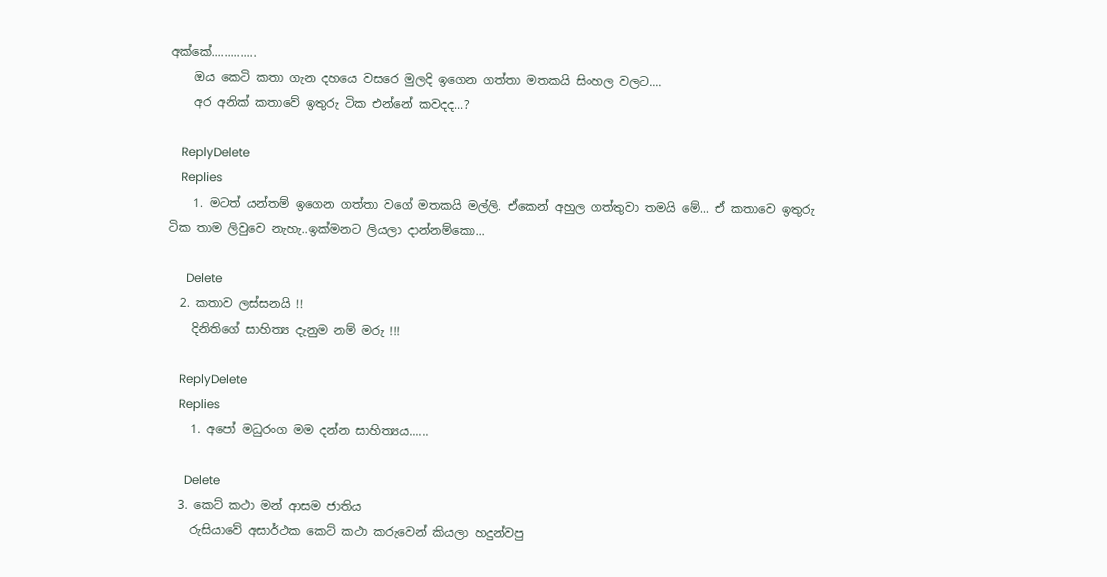අක්කේ..............
    ඔය කෙටි කතා ගැන දහයෙ වසරෙ මුලදි ඉගෙන ගත්තා මතකයි සිංහල වලට....
    අර අනික් කතාවේ ඉතුරු ටික එන්නේ කවදද...?

    ReplyDelete
    Replies
    1. මටත් යන්තම් ඉගෙන ගත්තා වගේ මතකයි මල්ලි. ඒකෙන් අහුල ගත්තුවා තමයි මේ... ඒ කතාවෙ ඉතුරු ටික තාම ලිවුවෙ නැහැ..ඉක්මනට ලියලා දාන්නම්කො...

      Delete
  2. කතාව ලස්සනයි !!
    දිනිතිගේ සාහිත්‍ය දැනුම නම් මරු !!!

    ReplyDelete
    Replies
    1. අපෝ මධුරංග මම දන්න සාහිත්‍යය......

      Delete
  3. කෙට් කථා මන් ආසම ජාතිය
    රුසියාවේ අසාර්ථක කෙට් කථා කරුවෙන් කියලා හදුන්වපු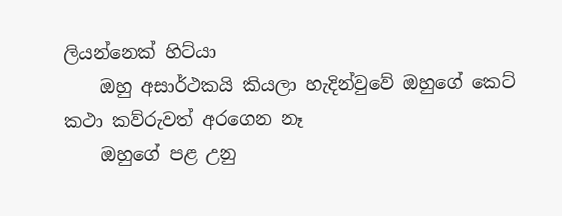ලියන්නෙක් හිට්යා
    ඔහු අසාර්ථකයි කියලා හැදින්වුවේ ඔහුගේ කෙට් කථා කව්රුවත් අරගෙන නෑ
    ඔහුගේ පළ උනු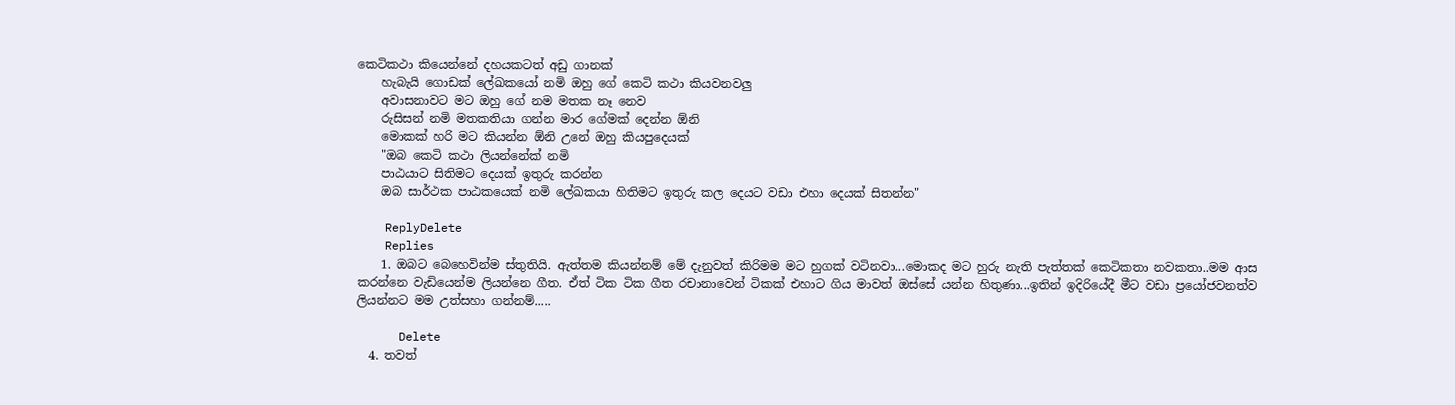කෙටිකථා කියෙන්නේ දහයකටත් අඩු ගානක්
    හැබැයි ගොඩක් ලේඛකයෝ නමි ඔහු ගේ කෙටි කථා කියවනවලු
    අවාසනාවට මට ඔහු ගේ නම මතක නෑ නෙව
    රුසිසන් නමි මතකතියා ගන්න මාර ගේමක් දෙන්න ඕනි
    මොකක් හරි මට කියන්න ඕනි උනේ ඔහු කියපුදෙයක්
    "ඔබ කෙටි කථා ලියන්නේක් නමි
    පාඨයාට සිතිමට දෙයක් ඉතුරු කරන්න
    ඔබ සාර්ථක පාඨකයෙක් නමි ලේඛකයා හිතිමට ඉතුරු කල දෙයට වඩා එහා දෙයක් සිතන්න"

    ReplyDelete
    Replies
    1. ඔබට බෙහෙවින්ම ස්තුතියි. ඇත්තම කියන්නම් මේ දැනුවත් කිරිමම මට හුගක් වටිනවා...මොකද මට හුරු නැති පැත්තක් කෙටිකතා නවකතා..මම ආස කරන්නෙ වැඩියෙන්ම ලියන්නෙ ගීත. ඒත් ටික ටික ගීත රචානාවෙන් ටිකක් එහාට ගිය මාවත් ඔස්සේ යන්න හිතුණා...ඉතින් ඉදිරියේදී ‍මීට වඩා ප්‍රයෝජවනත්ව ලියන්නට මම උත්සහා ගන්නම්.....

      Delete
  4. තවත්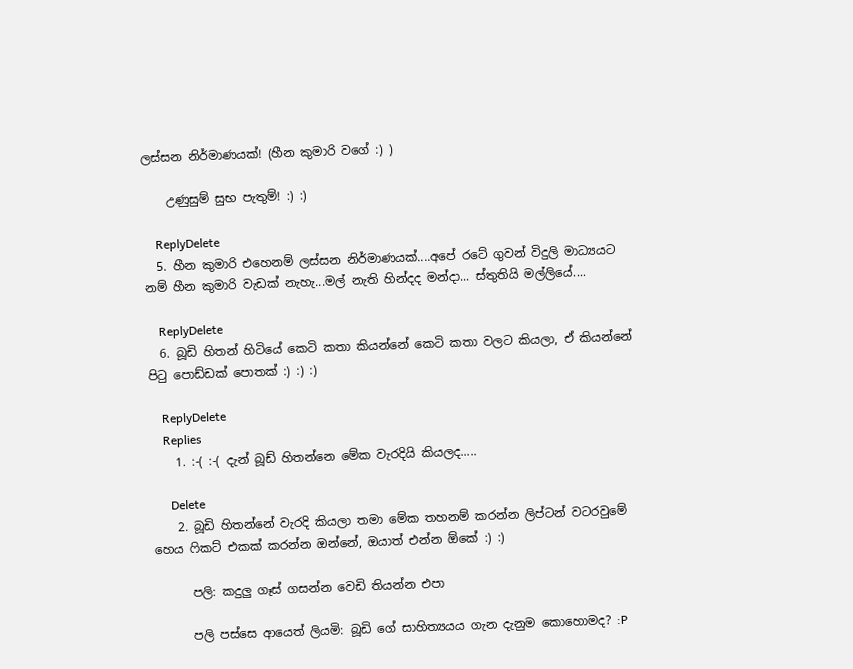ලස්සන නිර්මාණයක්! (හීන කුමාරි වගේ :) )

    උණුසුම් සුභ පැතුම්! :) :)

    ReplyDelete
  5. හීන කුමාරි එහෙනම් ලස්සන නිර්මාණයක්....අපේ රටේ ගුවන් විදුලි මාධ්‍යයට නම් හීන කුමාරි වැඩක් නැහැ...මල් නැති හින්දද මන්දා... ස්තුතියි මල්ලියේ....

    ReplyDelete
  6. බූඩි හිතන් හිටියේ කෙටි කතා කියන්නේ කෙටි කතා වලට කියලා, ඒ කියන්නේ පිටු පොඩ්ඩක් පොතක් :) :) :)

    ReplyDelete
    Replies
    1. :-( :-( දැන් බූඩ් හිතන්නෙ මේක වැරදියි කියලද.....

      Delete
    2. බූඩි හිතන්නේ වැරදි කියලා තමා මේක තහනම් කරන්න ලිප්ටන් වටරවුමේ හෙය ෆිකට් එකක් කරන්න ඔන්නේ, ඔයාත් එන්න ඕකේ :) :)

      පලි: කදුලු ගෑස් ගසන්න වෙඩි තියන්න එපා

      පලි පස්සෙ ආයෙත් ලියමි: බූඩි ගේ සාහිත්‍යයය ගැන දැනුම කොහොමද? :P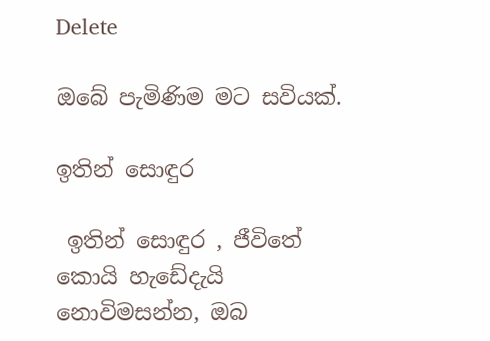Delete

ඔබේ පැමිණිම මට සවියක්.

ඉතින් සොඳුර

 ඉතින් සොඳුර , ජීවිතේ කොයි හැඩේදැයි නොවිමසන්න, ඔබ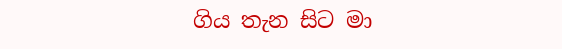ගිය තැන සිට මා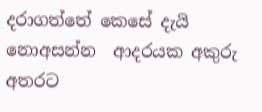දරාගත්තේ කෙසේ දැයි නොඅසන්න  ආදරයක අකුරු අතරට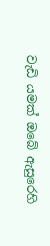වැඩි යමක් ඔබේ ඇසුරෙහි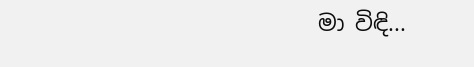මා විඳි...